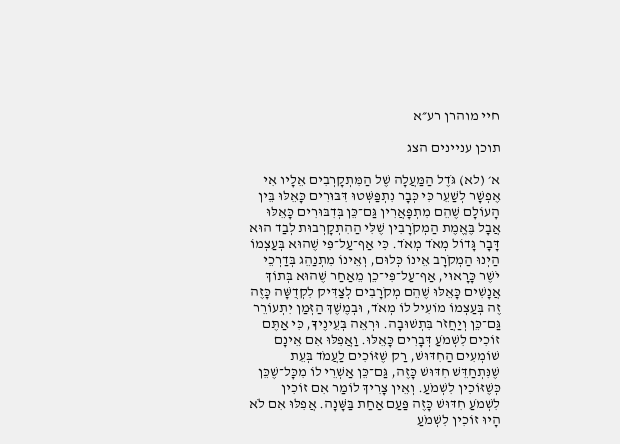חיי מוהרן רע״א

תוכן עניינים הצג

א׳ (לא) גֹּדֶל הַמַּעֲלָה שֶׁל הַמִּתְקָרְבִים אֵלָיו אִי אֶפְשָׁר לְשַׁעֵר כִּי כְּבָר נִתְפַּשְּׁטוּ דִּבּוּרִים כָּאֵלּוּ בֵּין הָעוֹלָם שֶׁהֵם מִתְפָּאֲרִין גַּם־כֵּן בְּדִבּוּרִים כָּאֵלּוּ אֲבָל בֶּאֱמֶת הַמְקֹרָבִין שֶׁלִּי הַהִתְקָרְבוּת לְבַד הוּא דָּבָר גָּדוֹל מְאֹד מְאֹד. כִּי אַף־עַל־פִּי שֶׁהוּא בְּעַצְמוֹ הַיְנוּ הַמְקֹרָב אֵינוֹ כְּלוּם, וְאֵינוֹ מִתְנַהֵג בְּדַרְכֵי יֹשֶׁר כָּרָאוּי, אַף־עַל־פִּי־כֵן מֵאַחַר שֶׁהוּא בְּתוֹךְ אֲנָשִׁים כָּאֵלּוּ שֶׁהֵם מְקֹרָבִים לְצַדִּיק לִקְדֻשָּׁה כָּזֶה זֶה בְּעַצְמוֹ מוֹעִיל לוֹ מְאֹד, וּבְמֶשֶׁךְ הַזְּמַן יִתְעוֹרֵר גַּם־כֵּן וְיַחֲזֹר בִּתְשׁוּבָה. וּרְאֵה בְּעֵינֶיךָ, כִּי אַתֶּם זוֹכִים לִשְׁמֹעַ דְּבָרִים כָּאֵלּוּ. וַאֲפִלּוּ אִם אֵינָם שׁוֹמְעִים הַחִדּוּשׁ, רַק שֶׁזּוֹכִים לַעֲמֹד בְּעֵת שֶׁנִּתְחַדֵּשׁ חִדּוּשׁ כָּזֶה, גַּם־כֵּן אַשְׁרֵי לוֹ מִכָּל־שֶׁכֵּן כְּשֶׁזּוֹכִין לִשְׁמֹעַ. וְאֵין צָרִיךְ לוֹמַר אִם זוֹכִין לִשְׁמֹעַ חִדּוּשׁ כָּזֶה פַּעַם אַחַת בַּשָּׁנָה. אֲפִלּוּ אִם לֹא הָיוּ זוֹכִין לִשְׁמֹעַ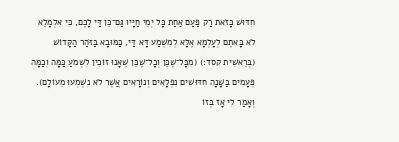חִדּוּשׁ כָּזֹאת רַק פַּעַם אַחַת כָּל יְמֵי חַיָּיו גַּם־כֵּן דַּי לָכֶם, כִּי אִלְמָלֵא לֹא בָּאתֶם לְעָלְמָא אֶלָּא לְמִשְׁמַע דָּא דַּי, כַּמּוּבָא בַּזֹּהַר הַקָּדוֹשׁ (בְּרֵאשִׁית קסד:) (מִכָּל־שֶׁכֵּן וְכָל־שֶׁכֵּן שֶׁאָנוּ זוֹכִין לִשְׁמֹעַ כַּמָּה וְכַמָּה פְּעָמִים בַּשָּׁנָה חִדּוּשִׁים נִפְלָאִים וְנוֹרָאִים אֲשֶׁר לֹא נִשְׁמְעוּ מֵעוֹלָם). וְאָמַר לִי אָז בְּזוֹ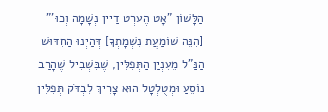הַלָּשׁוֹן "אָט הֶערְט דַיין נְשָׁמָה וְכוּ'" [הִנֵּה שׁוֹמַעֲת נִשְׁמָתְךָ] דְּהַיְנוּ הַחִדּוּשׁ הַנַּ"ל מֵעִנְיַן הַתְּפִלִּין, שֶׁבִּשְׁבִיל שֶׁהָרַב נוֹסֵעַ וּמְטֻלְטָל הוּא צָרִיךְ לִבְדֹּק תְּפִלִּין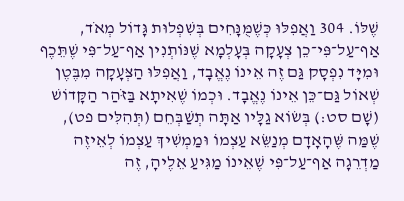שֶׁלּוֹ. 304 וַאֲפִלּוּ כְּשֶׁמֻּנָּחִים בְּשִׁפְלוּת גָּדוֹל מְאֹד, אַף־עַל־פִּי־כֵן צְעָקָה בְּעָלְמָא שֶׁנּוֹתְנִין אַף־עַל־פִּי שֶׁתֵּכֶף וּמִיָּד נִפְסָק גַּם זֶה אֵינוֹ נֶאֱבָד, וַאֲפִלּוּ הַצְּעָקָה מִבֶּטֶן שְׁאוֹל גַּם־כֵּן אֵינוֹ נֶאֱבָד. וּכְמוֹ שֶׁאִיתָא בַּזֹּהַר הַקָּדוֹשׁ (שָׁם סט:) בְּשׂוֹא גַלָּיו אַתָּה תְשַׁבְּחֵם (תְּהִלִּים פט), שֶׁמַּה שֶּׁהָאָדָם מְנַשֵּׂא עַצְמוֹ וּמַמְשִׁיךְ עַצְמוֹ לְאֵיזֶה מַדְרֵגָה אַף־עַל־פִּי שֶׁאֵינוֹ מַגִּיעַ אֵלֶיהָ, זֶה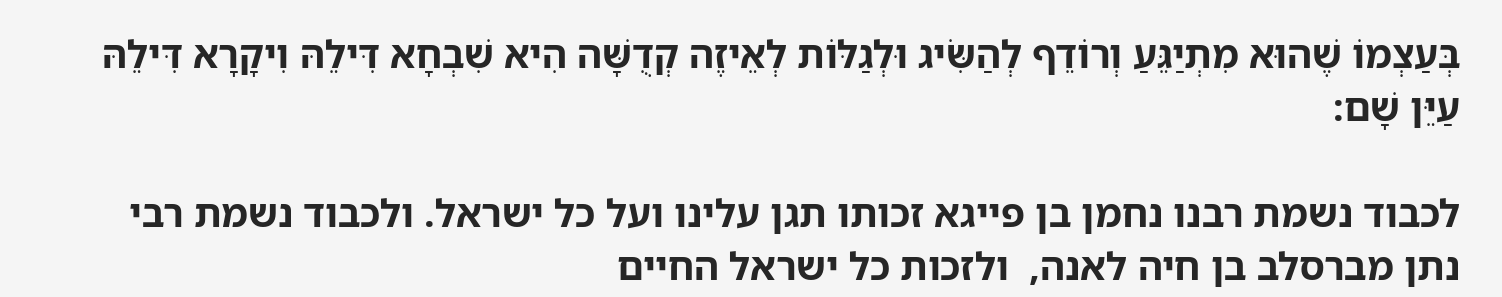בְּעַצְמוֹ שֶׁהוּא מִתְיַגֵּעַ וְרוֹדֵף לְהַשִּׂיג וּלְגַלּוֹת לְאֵיזֶה קְדֻשָּׁה הִיא שִׁבְחָא דִּילֵהּ וִיקָרָא דִּילֵהּ עַיֵּן שָׁם:

לכבוד נשמת רבנו נחמן בן פייגא זכותו תגן עלינו ועל כל ישראל. ולכבוד נשמת רבי נתן מברסלב בן חיה לאנה,  ולזכות כל ישראל החיים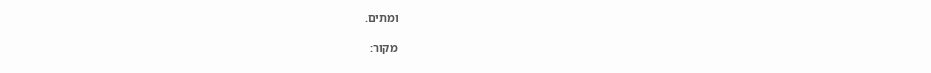ומתים.

מקור: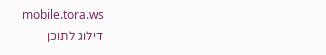mobile.tora.ws
דילוג לתוכן